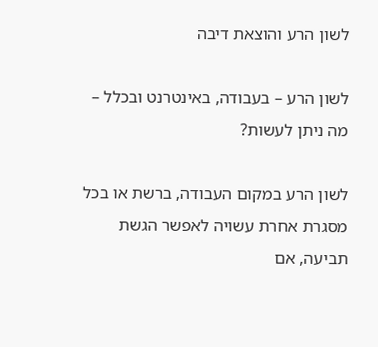לשון הרע והוצאת דיבה

לשון הרע – בעבודה, באינטרנט ובכלל – מה ניתן לעשות?

לשון הרע במקום העבודה, ברשת או בכל מסגרת אחרת עשויה לאפשר הגשת תביעה, אם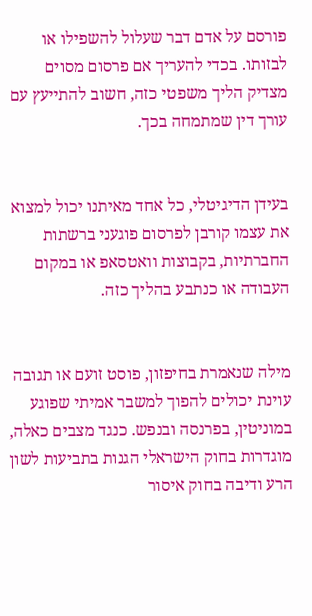פורסם על אדם דבר שעלול להשפילו או לבזותו. בכדי להעריך אם פרסום מסוים מצדיק הליך משפטי כזה, חשוב להתייעץ עם עורך דין שמתמחה בכך.


בעידן הדיגיטלי, כל אחד מאיתנו יכול למצוא את עצמו קורבן לפרסום פוגעני ברשתות החברתיות, בקבוצות וואטסאפ או במקום העבודה או כנתבע בהליך כזה.


מילה שנאמרת בחיפזון, פוסט זועם או תגובה עוינת יכולים להפוך למשבר אמיתי שפוגע במוניטין, בפרנסה ובנפש. כנגד מצבים כאלה, מוגדרות בחוק הישראלי הגנות בתביעות לשון הרע ודיבה בחוק איסור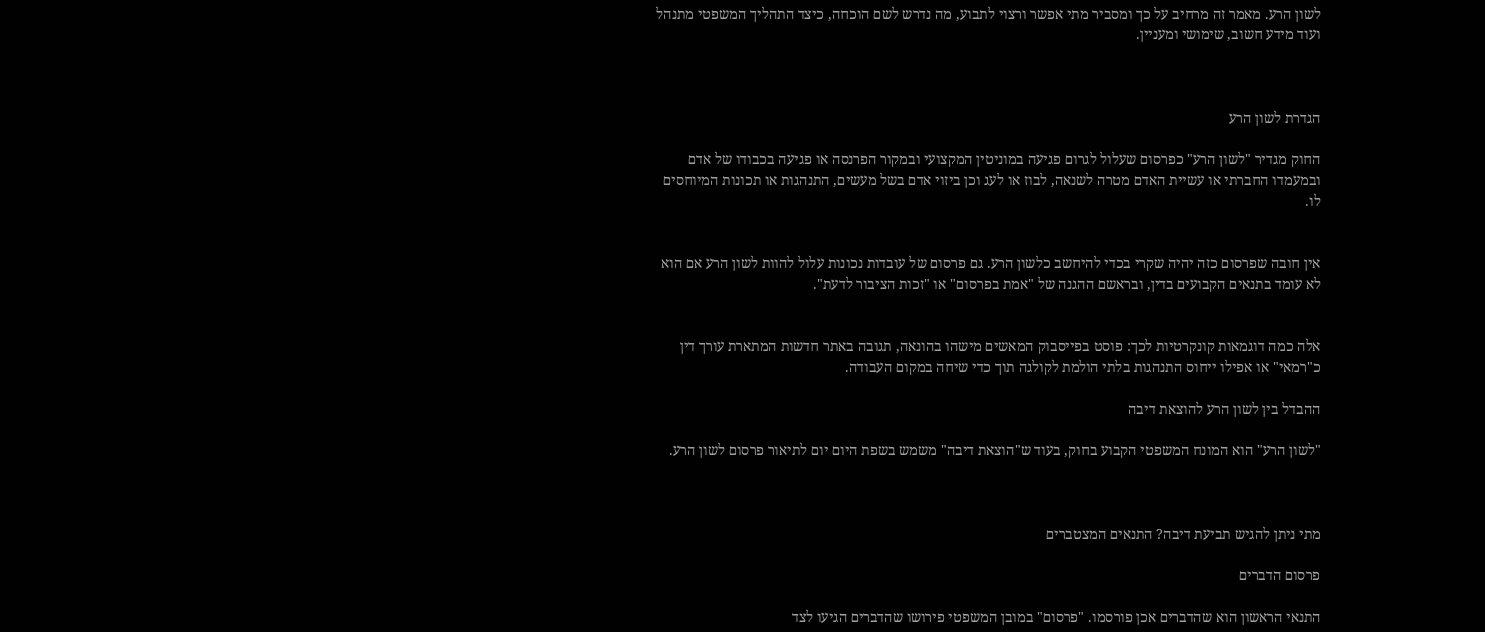לשון הרע. מאמר זה מרחיב על כך ומסביר מתי אפשר ורצוי לתבוע, מה נדרש לשם הוכחה, כיצד התהליך המשפטי מתנהל ועוד מידע חשוב, שימושי ומעניין.



הגדרת לשון הרע

החוק מגדיר "לשון הרע" כפרסום שעלול לגרום פגיעה במוניטין המקצועי ובמקור הפרנסה או פגיעה בכבודו של אדם ובמעמדו החברתי או עשיית האדם מטרה לשנאה, לבוז או לעג וכן ביזוי אדם בשל מעשים, התנהגות או תכונות המיוחסים לו.


אין חובה שפרסום כזה יהיה שקרי בכדי להיחשב כלשון הרע. גם פרסום של עובדות נכונות עלול להוות לשון הרע אם הוא לא עומד בתנאים הקבועים בדין, ובראשם ההגנה של "אמת בפרסום" או "זכות הציבור לדעת".


אלה כמה דוגמאות קונקרטיות לכך: פוסט בפייסבוק המאשים מישהו בהונאה, תגובה באתר חדשות המתארת עורך דין כ"רמאי" או אפילו ייחוס התנהגות בלתי הולמת לקולגה תוך כדי שיחה במקום העבודה.

ההבדל בין לשון הרע להוצאת דיבה

"לשון הרע" הוא המונח המשפטי הקבוע בחוק, בעוד ש"הוצאת דיבה" משמש בשפת היום יום לתיאור פרסום לשון הרע.



מתי ניתן להגיש תביעת דיבה? התנאים המצטברים

פרסום הדברים

התנאי הראשון הוא שהדברים אכן פורסמו. "פרסום" במובן המשפטי פירושו שהדברים הגיעו לצד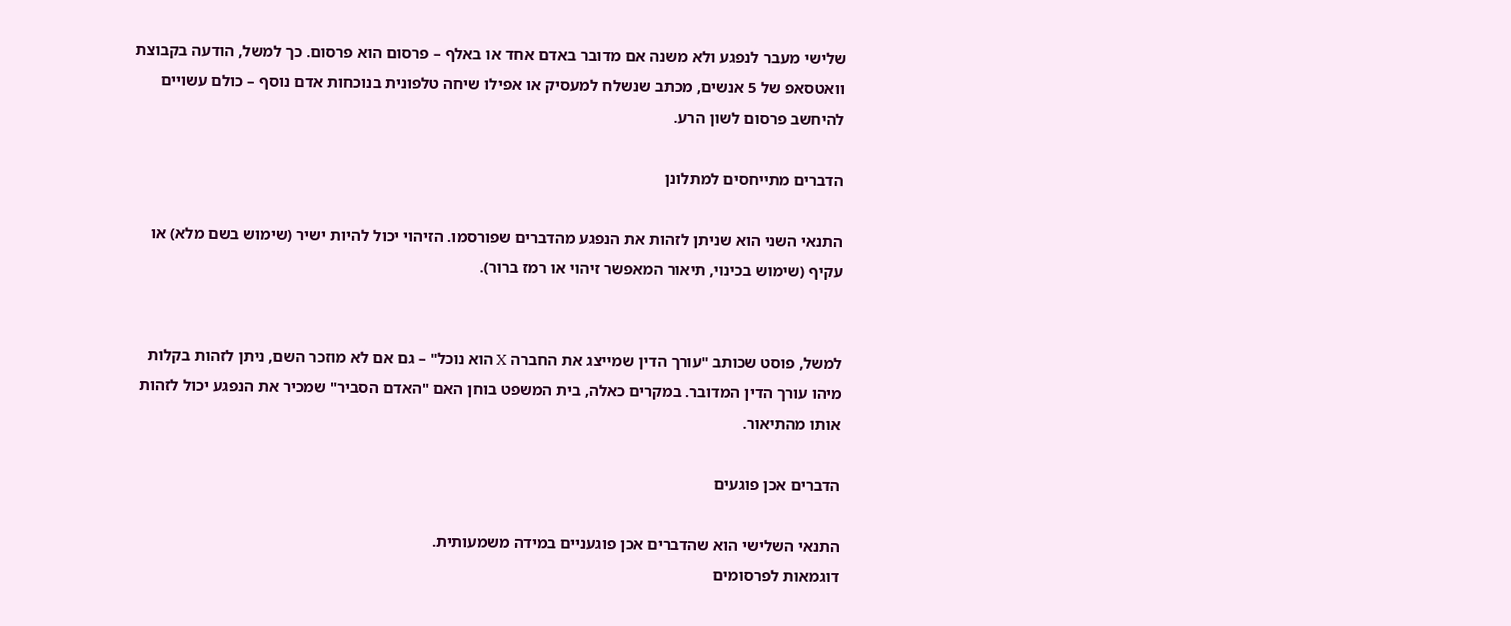שלישי מעבר לנפגע ולא משנה אם מדובר באדם אחד או באלף – פרסום הוא פרסום. כך למשל, הודעה בקבוצת וואטסאפ של 5 אנשים, מכתב שנשלח למעסיק או אפילו שיחה טלפונית בנוכחות אדם נוסף – כולם עשויים להיחשב פרסום לשון הרע.

הדברים מתייחסים למתלונן

התנאי השני הוא שניתן לזהות את הנפגע מהדברים שפורסמו. הזיהוי יכול להיות ישיר (שימוש בשם מלא) או עקיף (שימוש בכינוי, תיאור המאפשר זיהוי או רמז ברור).


למשל, פוסט שכותב "עורך הדין שמייצג את החברה X הוא נוכל" – גם אם לא מוזכר השם, ניתן לזהות בקלות מיהו עורך הדין המדובר. במקרים כאלה, בית המשפט בוחן האם "האדם הסביר" שמכיר את הנפגע יכול לזהות אותו מהתיאור.

הדברים אכן פוגעים

התנאי השלישי הוא שהדברים אכן פוגעניים במידה משמעותית.
דוגמאות לפרסומים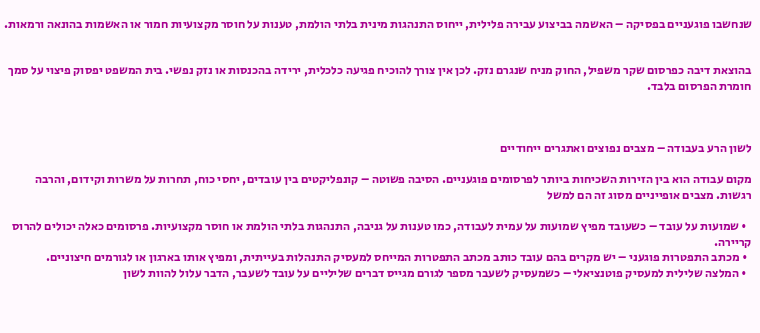שנחשבו פוגעניים בפסיקה – האשמה בביצוע עבירה פלילית, ייחוס התנהגות מינית בלתי הולמת, טענות על חוסר מקצועיות חמור או האשמות בהונאה ורמאות.


בהוצאת דיבה כפרסום שקר משפיל, החוק מניח שנגרם נזק. לכן אין צורך להוכיח פגיעה כלכלית, ירידה בהכנסות או נזק נפשי. בית המשפט יפסוק פיצוי על סמך חומרת הפרסום בלבד.



לשון הרע בעבודה – מצבים נפוצים ואתגרים ייחודיים

מקום עבודה הוא בין הזירות השכיחות ביותר לפרסומים פוגעניים. הסיבה פשוטה – קונפליקטים בין עובדים, יחסי כוח, תחרות על משרות וקידום, והרבה רגשות. מצבים אופייניים מסוג זה הם למשל

  • שמועות על עובד – כשעובד מפיץ שמועות על עמית לעבודה, כמו טענות על גניבה, התנהגות בלתי הולמת או חוסר מקצועיות. פרסומים כאלה יכולים להרוס קריירה.
  • מכתב התפטרות פוגעני – יש מקרים בהם עובד כותב מכתב התפטרות המייחס למעסיק התנהלות בעייתית, ומפיץ אותו בארגון או לגורמים חיצוניים.
  • המלצה שלילית למעסיק פוטנציאלי – כשמעסיק לשעבר מספר לגורם מגייס דברים שליליים על עובד לשעבר, הדבר עלול להוות לשון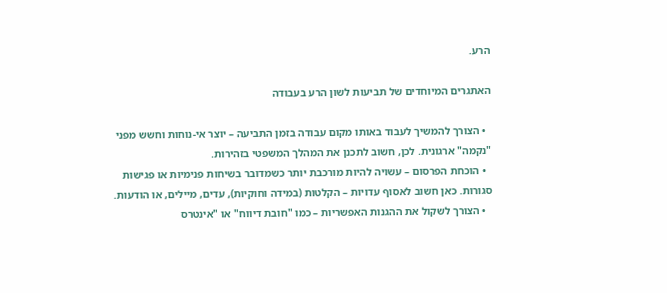הרע.

האתגרים המיוחדים של תביעות לשון הרע בעבודה

  • הצורך להמשיך לעבוד באותו מקום עבודה בזמן התביעה – יוצר אי-נוחות וחשש מפני "נקמה" ארגונית. לכן, חשוב לתכנן את המהלך המשפטי בזהירות.
  • הוכחת הפרסום – עשויה להיות מורכבת יותר כשמדובר בשיחות פנימיות או פגישות סגורות. כאן חשוב לאסוף עדויות – הקלטות (במידה וחוקיות), עדים, מיילים, או הודעות.
  • הצורך לשקול את ההגנות האפשריות – כמו "חובת דיווח" או "אינטרס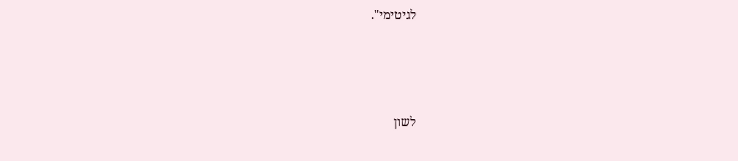לגיטימי".



לשון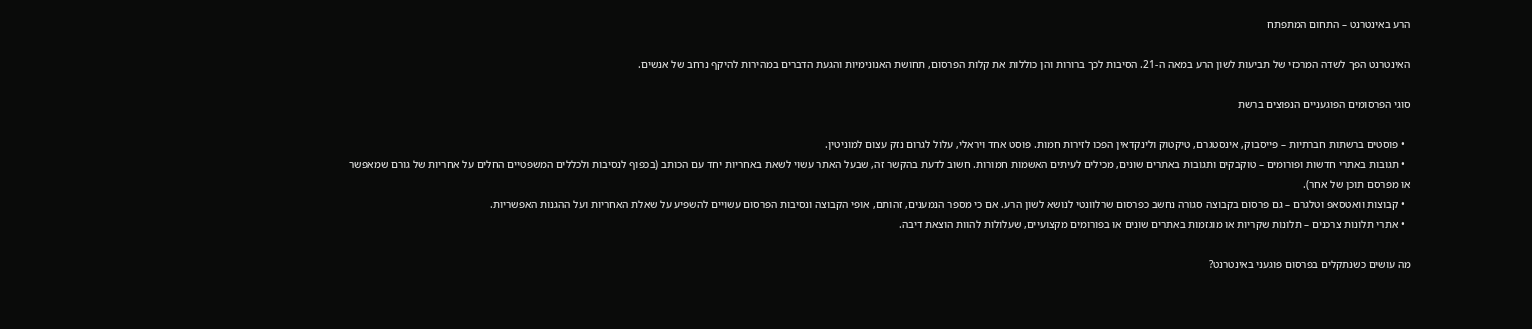הרע באינטרנט – התחום המתפתח

האינטרנט הפך לשדה המרכזי של תביעות לשון הרע במאה ה-21. הסיבות לכך ברורות והן כוללות את קלות הפרסום, תחושת האנונימיות והגעת הדברים במהירות להיקף נרחב של אנשים.

סוגי הפרסומים הפוגעניים הנפוצים ברשת

  • פוסטים ברשתות חברתיות – פייסבוק, אינסטגרם, טיקטוק ולינקדאין הפכו לזירות חמות. פוסט אחד ויראלי, עלול לגרום נזק עצום למוניטין.
  • תגובות באתרי חדשות ופורומים – טוקבקים ותגובות באתרים שונים, מכילים לעיתים האשמות חמורות. חשוב לדעת בהקשר זה, שבעל האתר עשוי לשאת באחריות יחד עם הכותב (בכפוף לנסיבות ולכללים המשפטיים החלים על אחריות של גורם שמאפשר או מפרסם תוכן של אחר).
  • קבוצות וואטסאפ וטלגרם – גם פרסום בקבוצה סגורה נחשב כפרסום שרלוונטי לנושא לשון הרע. אם כי מספר הנמענים, זהותם, אופי הקבוצה ונסיבות הפרסום עשויים להשפיע על שאלת האחריות ועל ההגנות האפשריות.
  • אתרי תלונות צרכנים – תלונות שקריות או מוגזמות באתרים שונים או בפורומים מקצועיים, שעלולות להוות הוצאת דיבה.

מה עושים כשנתקלים בפרסום פוגעני באינטרנט?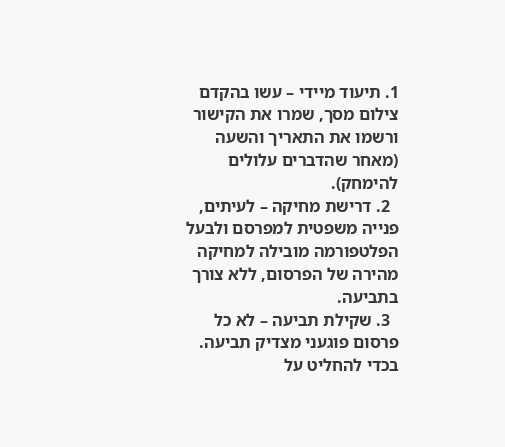1. תיעוד מיידי – עשו בהקדם צילום מסך, שמרו את הקישור ורשמו את התאריך והשעה (מאחר שהדברים עלולים להימחק).
  2. דרישת מחיקה – לעיתים, פנייה משפטית למפרסם ולבעל הפלטפורמה מובילה למחיקה מהירה של הפרסום, ללא צורך בתביעה.
  3. שקילת תביעה – לא כל פרסום פוגעני מצדיק תביעה. בכדי להחליט על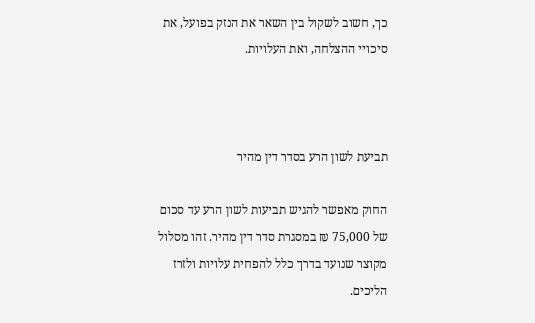כך, חשוב לשקול בין השאר את הנזק בפועל, את סיכויי ההצלחה, ואת העלויות.



תביעת לשון הרע בסדר דין מהיר

החוק מאפשר להגיש תביעות לשון הרע עד סכום של 75,000 ₪ במסגרת סדר דין מהיר. זהו מסלול מקוצר שנועד בדרך כלל להפחית עלויות ולזרז הליכים.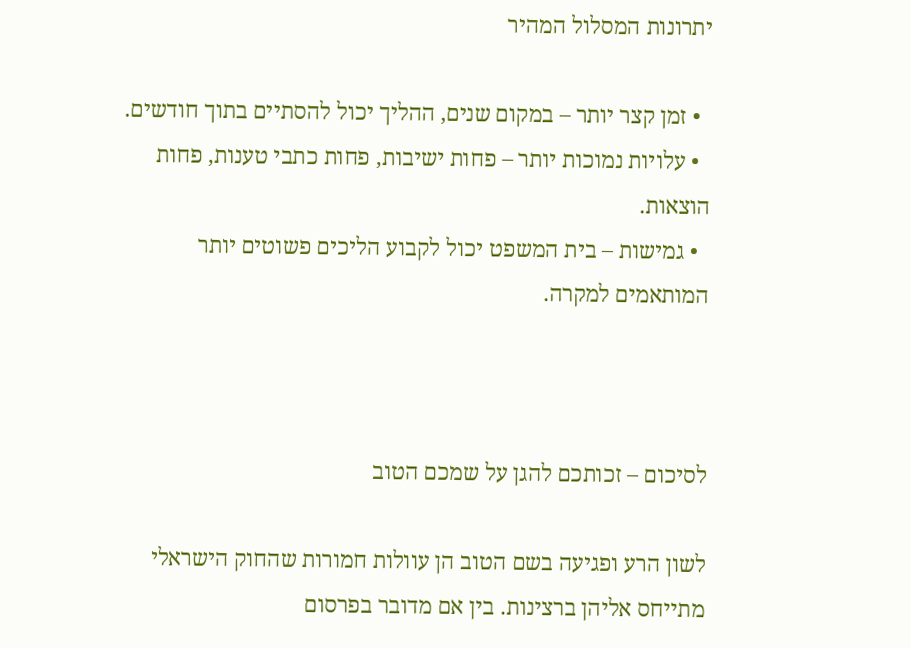יתרונות המסלול המהיר

  • זמן קצר יותר – במקום שנים, ההליך יכול להסתיים בתוך חודשים.
  • עלויות נמוכות יותר – פחות ישיבות, פחות כתבי טענות, פחות הוצאות.
  • גמישות – בית המשפט יכול לקבוע הליכים פשוטים יותר המותאמים למקרה.



לסיכום – זכותכם להגן על שמכם הטוב

לשון הרע ופגיעה בשם הטוב הן עוולות חמורות שהחוק הישראלי מתייחס אליהן ברצינות. בין אם מדובר בפרסום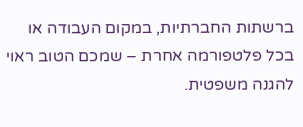ברשתות החברתיות, במקום העבודה או בכל פלטפורמה אחרת – שמכם הטוב ראוי להגנה משפטית.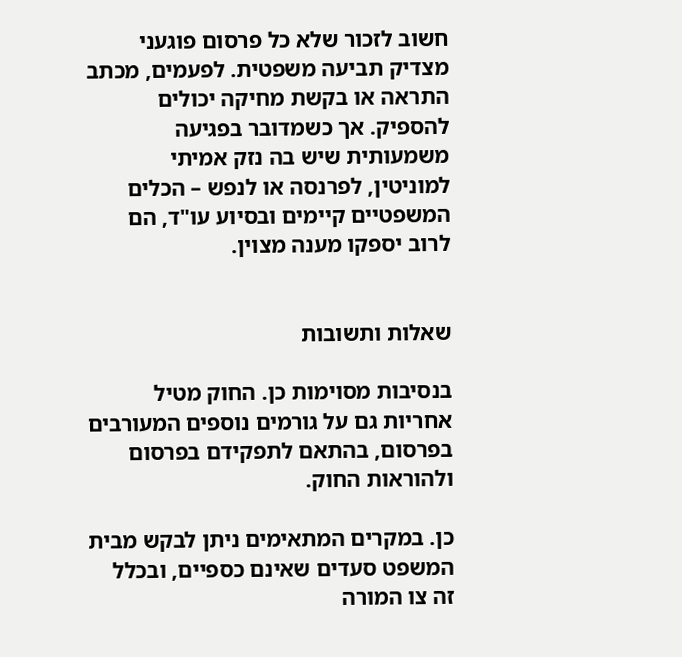חשוב לזכור שלא כל פרסום פוגעני מצדיק תביעה משפטית. לפעמים, מכתב התראה או בקשת מחיקה יכולים להספיק. אך כשמדובר בפגיעה משמעותית שיש בה נזק אמיתי למוניטין, לפרנסה או לנפש – הכלים המשפטיים קיימים ובסיוע עו"ד, הם לרוב יספקו מענה מצוין.


שאלות ותשובות

בנסיבות מסוימות כן. החוק מטיל אחריות גם על גורמים נוספים המעורבים בפרסום, בהתאם לתפקידם בפרסום ולהוראות החוק.

כן. במקרים המתאימים ניתן לבקש מבית המשפט סעדים שאינם כספיים, ובכלל זה צו המורה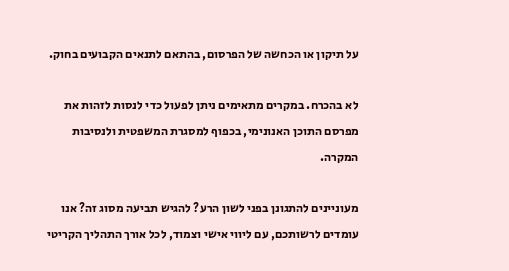על תיקון או הכחשה של הפרסום, בהתאם לתנאים הקבועים בחוק.

לא בהכרח. במקרים מתאימים ניתן לפעול כדי לנסות לזהות את מפרסם התוכן האנונימי, בכפוף למסגרת המשפטית ולנסיבות המקרה.

מעוניינים להתגונן בפני לשון הרע? להגיש תביעה מסוג זה? אנו עומדים לרשותכם, עם ליווי אישי וצמוד, לכל אורך התהליך הקריטי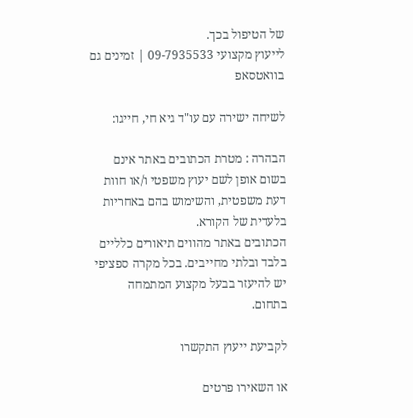של הטיפול בכך.
לייעוץ מקצועי 09-7935533 | זמינים גם בוואטסאפ

לשיחה ישירה עם עו"ד גיא חי, חייגו:

הבהרה : מטרת הכתובים באתר אינם בשום אופן לשם יעוץ משפטי ו/או חוות דעת משפטית, והשימוש בהם באחריות בלעדית של הקורא.
הכתובים באתר מהווים תיאורים כלליים בלבד ובלתי מחייבים. בכל מקרה ספציפי יש להיעזר בבעל מקצוע המתמחה בתחום.

לקביעת ייעוץ התקשרו

או השאירו פרטים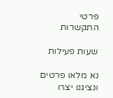פרטי התקשרות

שעות פעילות

נא מלאו פרטים ונציגנו יצרו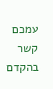עמכם קשר בהקדם